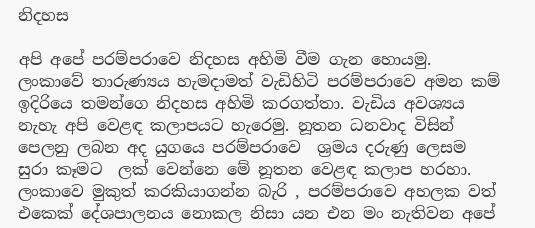නිදහස

අපි අපේ පරම්පරාවෙ නිදහස අහිමි වීම ගැන හොයමු. ලංකාවේ තාරුණ්‍යය හැමදාමත් වැඩිහිටි පරම්පරාවෙ අමන කම් ඉදිරියෙ තමන්ගෙ නිදහස අහිමි කරගත්තා. වැඩිය අවශ්‍යය නැහැ අපි වෙළඳ කලාපයට හැරෙමු. නූතන ධනවාද විසින් පෙලනු ලබන අද යුගයෙ පරම්පරාවෙ  ශ්‍රමය දරුණු ලෙසම සුරා කෑමට  ලක් වෙන්නෙ මේ නූතන වෙළඳ කලාප හරහා. ලංකාවෙ මුකුත් කරකියාගන්න බැරි , පරම්පරාවෙ අහලක වත් එකෙක් දේශපාලනය නොකල නිසා යන එන මං නැතිවන අපේ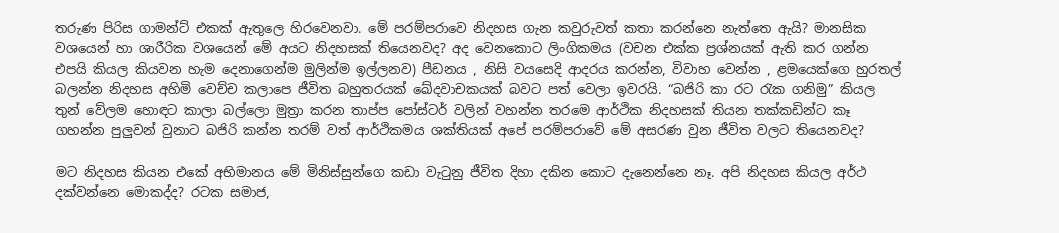තරුණ පිරිස ගාමන්ට් එකක් ඇතුලෙ හිරවෙනවා. මේ පරම්පරාවෙ නිදහස ගැන කවුරුවත් කතා කරන්නෙ නැත්තෙ ඇයි? මානසික වශයෙන් හා ශාරීරික වශයෙන් මේ අයට නිදහසක් තියෙනවද? අද වෙනකොට ලිංගිකමය (වචන එක්ක ප්‍රශ්නයක් ඇති කර ගන්න එපයි කියල කියවන හැම දෙනාගෙන්ම මුලින්ම ඉල්ලනව) පීඩනය , නිසි වයසෙදි ආදරය කරන්න, විවාහ වෙන්න , ළමයෙක්ගෙ හුරතල් බලන්න නිදහස අහිමි වෙච්ච කලාපෙ ජීවිත බහුතරයක් ඛේදවාචකයක් බවට පත් වෙලා ඉවරයි. “බජිරි කා රට රැක ගනිමු” කියල තුන් වේලම හොඳට කාලා බල්ලො මුත්‍රා කරන තාප්ප පෝස්ටර් වලින් වහන්න තරමෙ ආර්ථික නිදහසක් තියන තක්කඩින්ට කෑ ගහන්න පුලුවන් වුනාට බජිරි කන්න තරම් වත් ආර්ථිකමය ශක්තියක් අපේ පරම්පරාවේ මේ අසරණ වුන ජීවිත වලට තියෙනවද?

මට නිදහස කියන එකේ අභිමානය මේ මිනිස්සුන්ගෙ කඩා වැටුනු ජීවිත දිහා දකින කොට දැනෙන්නෙ නෑ. අපි නිදහස කියල අර්ථ දක්වන්නෙ මොකද්ද? රටක සමාජ,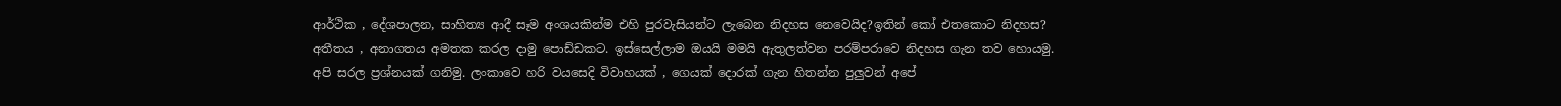ආර්ථික , දේශපාලන, සාහිත්‍ය ආදී සෑම අංශයකින්ම එහි පුරවැසියන්ට ලැබෙන නිදහස නෙවෙයිද?ඉතින් කෝ එතකොට නිදහස? අතීතය , අනාගතය අමතක කරල දාමු පොඩ්ඩකට. ඉස්සෙල්ලාම ඔයයි මමයි ඇතුලත්වන පරම්පරාවෙ නිදහස ගැන තව හොයමු. අපි සරල ප්‍රශ්නයක් ගනිමු. ලංකාවෙ හරි වයසෙදි විවාහයක් , ගෙයක් දොරක් ගැන හිතන්න පුලුවන් අපේ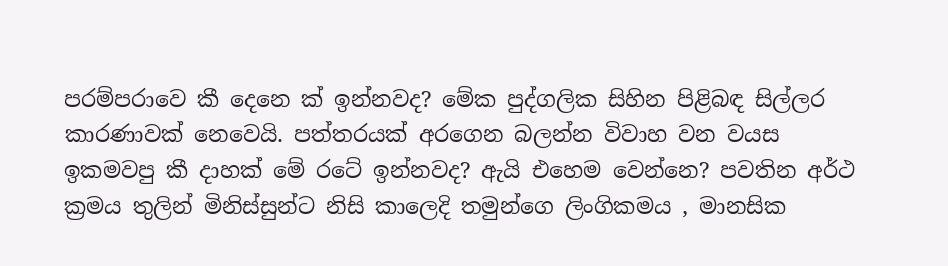පරම්පරාවෙ කී දෙනෙ ක් ඉන්නවද? මේක පුද්ගලික සිහින පිළිබඳ සිල්ලර කාරණාවක් නෙවෙයි. පත්තරයක් අරගෙන බලන්න විවාහ වන වයස ඉකමවපු කී දාහක් මේ රටේ ඉන්නවද? ඇයි එහෙම වෙන්නෙ? පවතින අර්ථ ක්‍රමය තුලින් මිනිස්සුන්ට නිසි කාලෙදි තමුන්ගෙ ලිංගිකමය , මානසික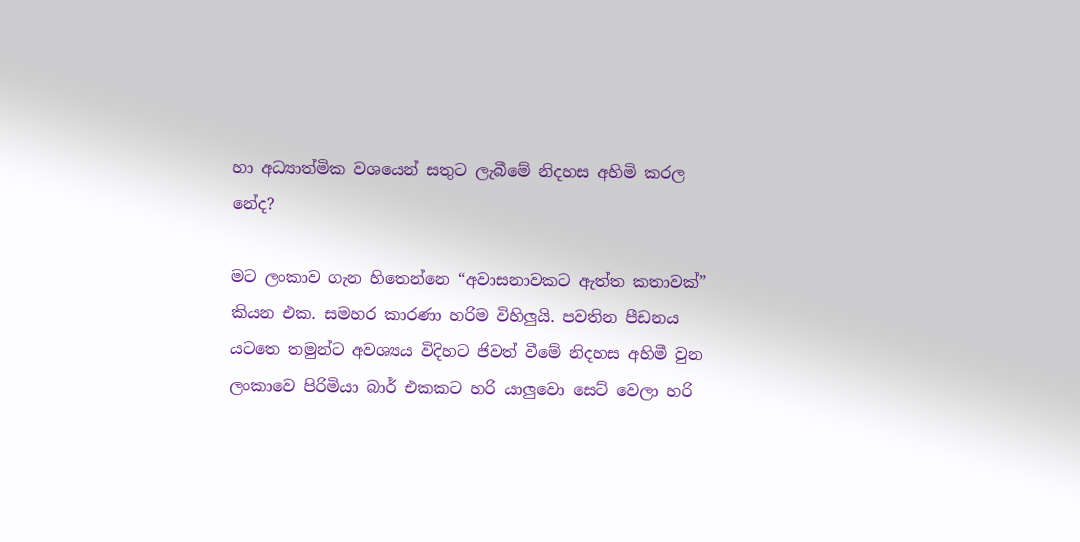හා අධ්‍යාත්මික වශයෙන් සතුට ලැබීමේ නිදහස අහිමි කරල නේද?

මට ලංකාව ගැන හිතෙන්නෙ “අවාසනාවකට ඇත්ත කතාවක්” කියන එක. සමහර කාරණා හරිම විහිලුයි. පවතින පීඩනය යටතෙ තමුන්ට අවශ්‍යය විදිහට ජිවත් වීමේ නිදහස අහිමී වුන ලංකාවෙ පිරිමියා බාර් එකකට හරි යාලුවො සෙට් වෙලා හරි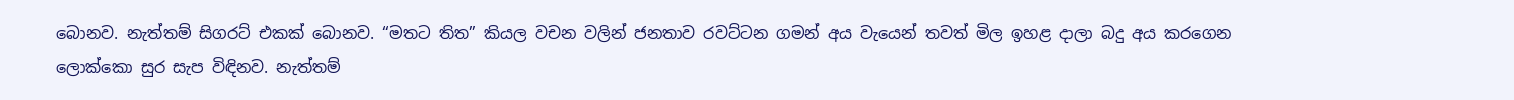බොනව. නැත්තම් සිගරට් එකක් බොනව. “මතට තිත” කියල වචන වලින් ජනතාව රවට්ටන ගමන් අය වැයෙන් තවත් මිල ඉහළ දාලා බදු අය කරගෙන ලොක්කො සුර සැප විඳිනව. නැත්තම්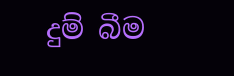දුම් බීම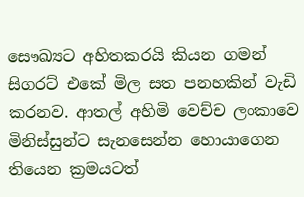සෞඛ්‍යට අහිතකරයි කියන ගමන් සිගරට් එකේ මිල සත පනහකින් වැඩි කරනව. ආතල් අහිමි වෙච්ච ලංකාවෙ මිනිස්සුන්ට සැනසෙන්න හොයාගෙන තියෙන ක්‍රමයටත්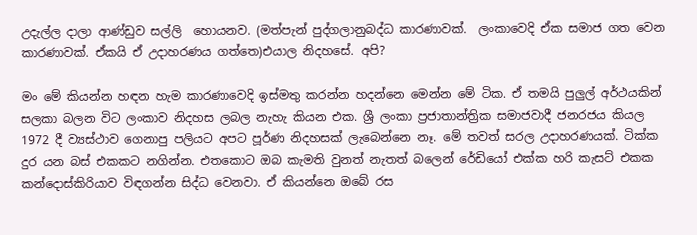උදැල්ල දාලා ආණ්ඩුව සල්ලි  හොයනව. (මත්පැන් පුද්ගලානුබද්ධ කාරණාවක්.  ලංකාවෙදි ඒක සමාජ ගත වෙන කාරණාවක්. ඒකයි ඒ උදාහරණය ගත්තෙ)එයාල නිදහසේ. අපි?

මං මේ කියන්න හඳන හැම කාරණාවෙදි ඉස්මතු කරන්න හදන්නෙ මෙන්න මේ ටික. ඒ තමයි පුලුල් අර්ථයකින් සලකා බලන විට ලංකාව නිදහස ලබල නැහැ කියන එක. ශ්‍රී ලංකා ප්‍රජාතාන්ත්‍රික සමාජවාදී ජනරජය කියල 1972 දී ව්‍යස්ථාව ගෙනාපු පලියට අපට පූර්ණ නිදහසක් ලැබෙන්නෙ නෑ. මේ තවත් සරල උදාහරණයක්. ටික්ක දුර යන බස් එකකට නගින්න. එතකොට ඔබ කැමති වුනත් නැතත් බලෙන් රේඩියෝ එක්ක හරි කැසට් එකක කන්දොස්කිරියාව විඳගන්න සිද්ධ වෙනවා. ඒ කියන්නෙ ඔබේ රස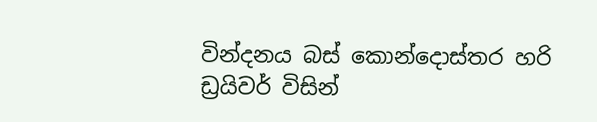වින්දනය බස් කොන්දොස්තර හරි ඩ්‍රයිවර් විසින්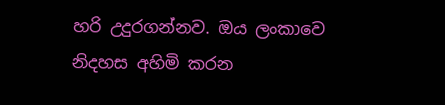හරි උදුරගන්නව. ඔය ලංකාවෙ නිදහස අහිමි කරන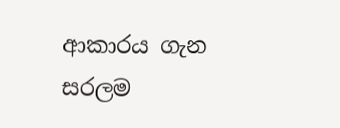ආකාරය ගැන සරලම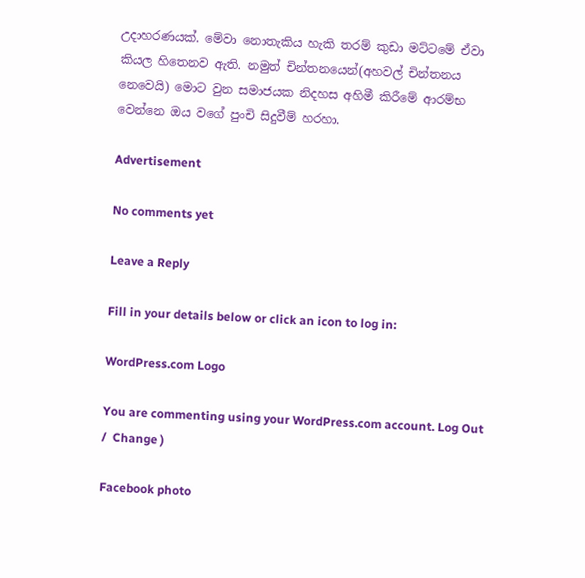උදාහරණයක්. මේවා නොතැකිය හැකි තරම් කුඩා මට්ටමේ ඒවා කියල හිතෙනව ඇති. නමුත් චින්තනයෙන්(අහවල් චින්තනය නෙවෙයි) මොට වුන සමාජයක නිදහස අහිමී කිරීමේ ආරම්භ වෙන්නෙ ඔය වගේ පුංචි සිදුවීම් හරහා.

Advertisement

No comments yet

Leave a Reply

Fill in your details below or click an icon to log in:

WordPress.com Logo

You are commenting using your WordPress.com account. Log Out /  Change )

Facebook photo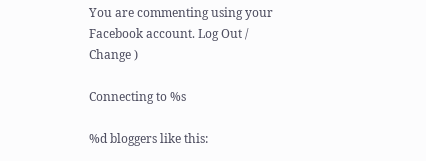You are commenting using your Facebook account. Log Out /  Change )

Connecting to %s

%d bloggers like this: